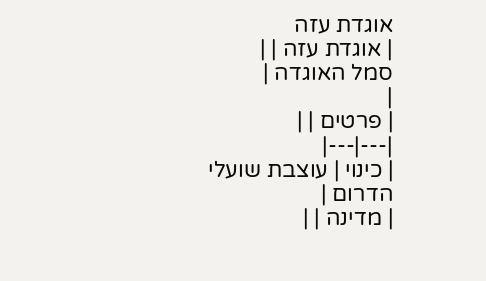אוגדת עזה
| אוגדת עזה | |
סמל האוגדה |
|
| פרטים | |
|---|---|
| כינוי | עוצבת שועלי הדרום |
| מדינה | |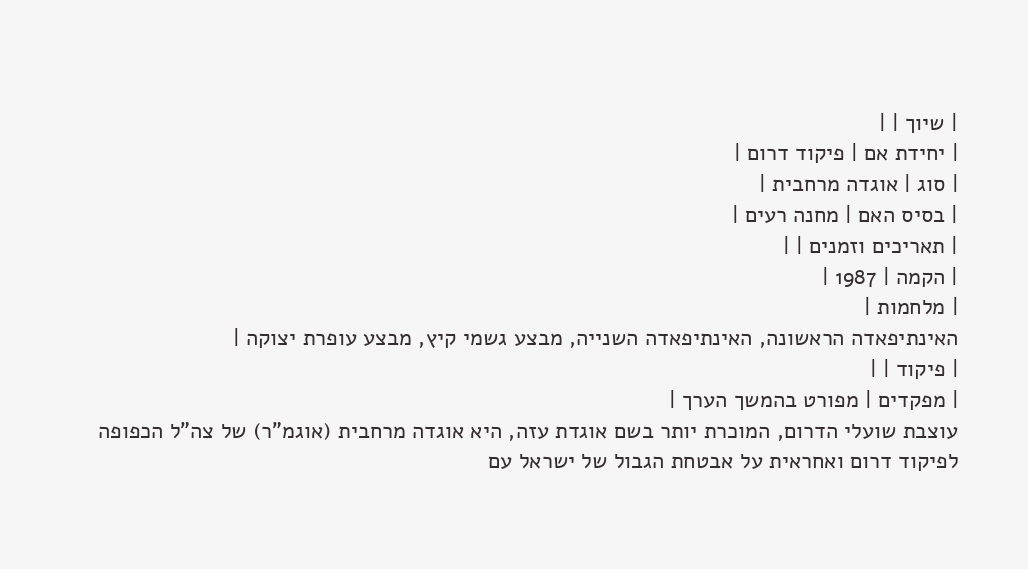| שיוך | |
| יחידת אם | פיקוד דרום |
| סוג | אוגדה מרחבית |
| בסיס האם | מחנה רעים |
| תאריכים וזמנים | |
| הקמה | 1987 |
| מלחמות |
האינתיפאדה הראשונה, האינתיפאדה השנייה, מבצע גשמי קיץ, מבצע עופרת יצוקה |
| פיקוד | |
| מפקדים | מפורט בהמשך הערך |
עוצבת שועלי הדרום, המוכרת יותר בשם אוגדת עזה, היא אוגדה מרחבית (אוגמ"ר) של צה"ל הכפופה לפיקוד דרום ואחראית על אבטחת הגבול של ישראל עם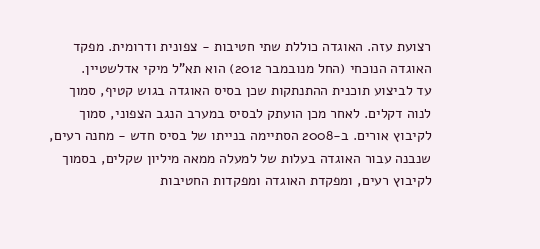רצועת עזה. האוגדה כוללת שתי חטיבות - צפונית ודרומית. מפקד האוגדה הנוכחי (החל מנובמבר 2012) הוא תא"ל מיקי אדלשטיין.
עד לביצוע תוכנית ההתנתקות שכן בסיס האוגדה בגוש קטיף, סמוך לנוה דקלים. לאחר מכן הועתק לבסיס במערב הנגב הצפוני, סמוך לקיבוץ אורים. ב-2008 הסתיימה בנייתו של בסיס חדש - מחנה רעים, שנבנה עבור האוגדה בעלות של למעלה ממאה מיליון שקלים, בסמוך לקיבוץ רעים, ומפקדת האוגדה ומפקדות החטיבות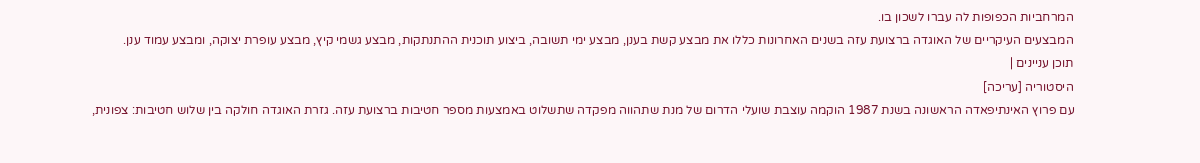המרחביות הכפופות לה עברו לשכון בו.
המבצעים העיקריים של האוגדה ברצועת עזה בשנים האחרונות כללו את מבצע קשת בענן, מבצע ימי תשובה, ביצוע תוכנית ההתנתקות, מבצע גשמי קיץ, מבצע עופרת יצוקה, ומבצע עמוד ענן.
תוכן עניינים |
היסטוריה [עריכה]
עם פרוץ האינתיפאדה הראשונה בשנת 1987 הוקמה עוצבת שועלי הדרום של מנת שתהווה מפקדה שתשלוט באמצעות מספר חטיבות ברצועת עזה. גזרת האוגדה חולקה בין שלוש חטיבות: צפונית,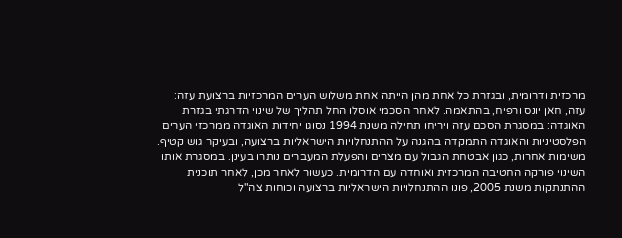מרכזית ודרומית, ובגזרת כל אחת מהן הייתה אחת משלוש הערים המרכזיות ברצועת עזה: עזה, חאן יונס ורפיח, בהתאמה. לאחר הסכמי אוסלו החל תהליך של שינוי הדרגתי בגזרת האוגדה: במסגרת הסכם עזה ויריחו תחילה משנת 1994 נסוגו יחידות האוגדה ממרכזי הערים הפלסטיניות והאוגדה התמקדה בהגנה על ההתנחלויות הישראליות ברצועה, ובעיקר גוש קטיף. משימות אחרות, כגון אבטחת הגבול עם מצרים והפעלת המעברים נותרו בעינן. במסגרת אותו השינוי פורקה החטיבה המרכזית ואוחדה עם הדרומית. כעשור לאחר מכן, לאחר תוכנית ההתנתקות משנת 2005, פונו ההתנחלויות הישראליות ברצועה וכוחות צה"ל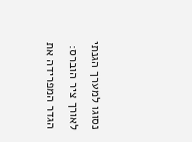נסוגו למערך הגנתי לאורך ציר הוברס: הגדר המפרידה את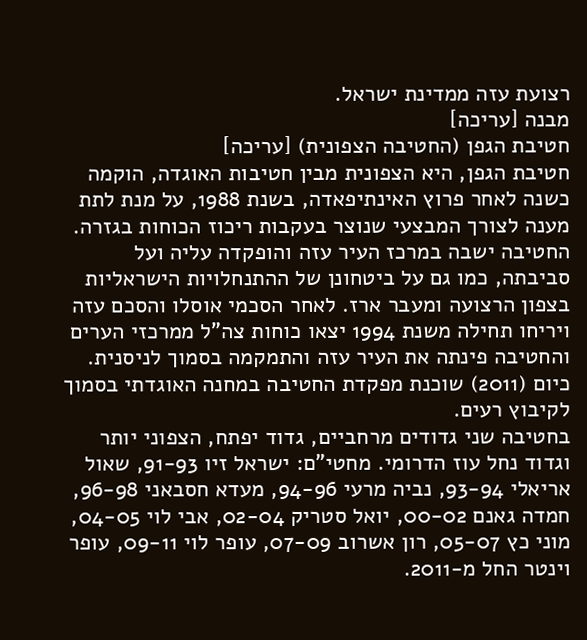רצועת עזה ממדינת ישראל.
מבנה [עריכה]
חטיבת הגפן (החטיבה הצפונית) [עריכה]
חטיבת הגפן, היא הצפונית מבין חטיבות האוגדה, הוקמה כשנה לאחר פרוץ האינתיפאדה, בשנת 1988, על מנת לתת מענה לצורך המבצעי שנוצר בעקבות ריכוז הכוחות בגזרה. החטיבה ישבה במרכז העיר עזה והופקדה עליה ועל סביבתה, כמו גם על ביטחונן של ההתנחלויות הישראליות בצפון הרצועה ומעבר ארז. לאחר הסכמי אוסלו והסכם עזה ויריחו תחילה משנת 1994 יצאו כוחות צה"ל ממרכזי הערים והחטיבה פינתה את העיר עזה והתמקמה בסמוך לניסנית. כיום (2011) שוכנת מפקדת החטיבה במחנה האוגדתי בסמוך לקיבוץ רעים.
בחטיבה שני גדודים מרחביים, גדוד יפתח, הצפוני יותר וגדוד נחל עוז הדרומי. מחטי"ם: ישראל זיו 91-93, שאול אריאלי 93-94, נביה מרעי 94-96, מעדא חסבאני 96-98, חמדה גאנם 00-02, יואל סטריק 02-04, אבי לוי 04-05, מוני כץ 05-07, רון אשרוב 07-09, עופר לוי 09-11, עופר וינטר החל מ-2011.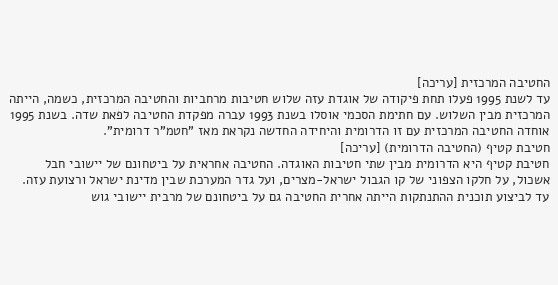החטיבה המרכזית [עריכה]
עד לשנת 1995 פעלו תחת פיקודה של אוגדת עזה שלוש חטיבות מרחביות והחטיבה המרכזית, כשמה, הייתה המרכזית מבין השלוש. עם חתימת הסכמי אוסלו בשנת 1993 עברה מפקדת החטיבה לפאת שדה. בשנת 1995 אוחדה החטיבה המרכזית עם זו הדרומית והיחידה החדשה נקראת מאז "חטמ"ר דרומית".
חטיבת קטיף (החטיבה הדרומית) [עריכה]
חטיבת קטיף היא הדרומית מבין שתי חטיבות האוגדה. החטיבה אחראית על ביטחונם של יישובי חבל אשכול, על חלקו הצפוני של קו הגבול ישראל-מצרים, ועל גדר המערכת שבין מדינת ישראל ורצועת עזה. עד לביצוע תוכנית ההתנתקות הייתה אחרית החטיבה גם על ביטחונם של מרבית יישובי גוש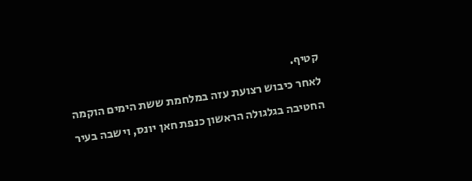קטיף.
לאחר כיבוש רצועת עזה במלחמת ששת הימים הוקמה החטיבה בגלגולה הראשון כנפת חאן יונס, וישבה בעיר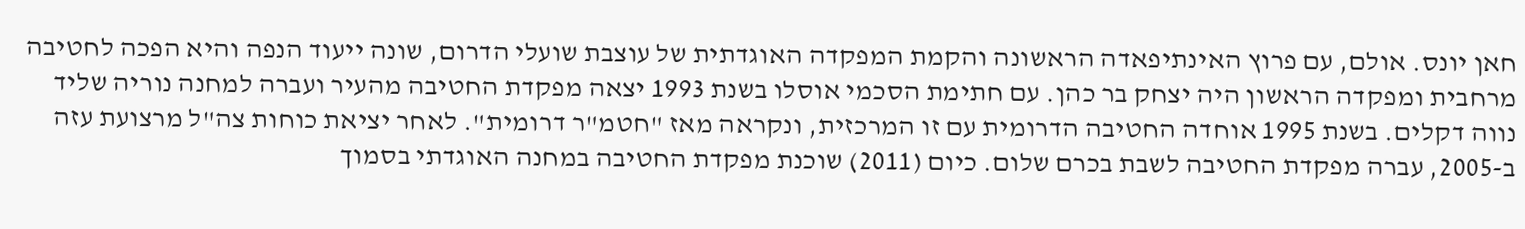חאן יונס. אולם, עם פרוץ האינתיפאדה הראשונה והקמת המפקדה האוגדתית של עוצבת שועלי הדרום, שונה ייעוד הנפה והיא הפכה לחטיבה מרחבית ומפקדה הראשון היה יצחק בר כהן. עם חתימת הסכמי אוסלו בשנת 1993 יצאה מפקדת החטיבה מהעיר ועברה למחנה נוריה שליד נווה דקלים. בשנת 1995 אוחדה החטיבה הדרומית עם זו המרכזית, ונקראה מאז "חטמ"ר דרומית". לאחר יציאת כוחות צה"ל מרצועת עזה ב-2005, עברה מפקדת החטיבה לשבת בכרם שלום. כיום (2011) שוכנת מפקדת החטיבה במחנה האוגדתי בסמוך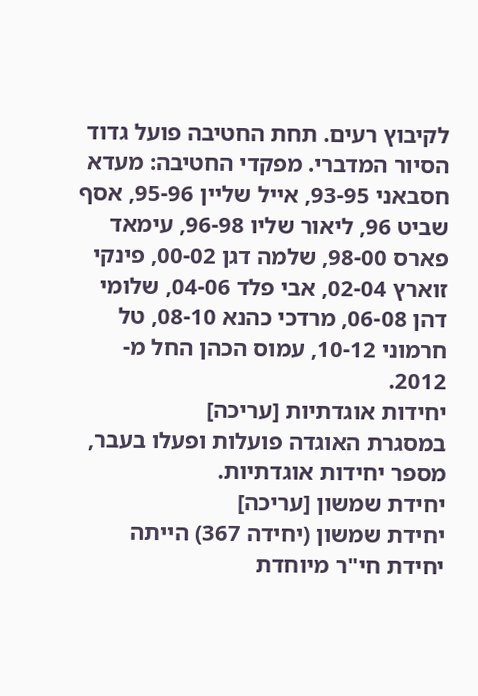לקיבוץ רעים. תחת החטיבה פועל גדוד הסיור המדברי. מפקדי החטיבה: מעדא חסבאני 93-95, אייל שליין 95-96, אסף שביט 96, ליאור שליו 96-98, עימאד פארס 98-00, שלמה דגן 00-02, פינקי זוארץ 02-04, אבי פלד 04-06, שלומי דהן 06-08, מרדכי כהנא 08-10, טל חרמוני 10-12, עמוס הכהן החל מ- 2012.
יחידות אוגדתיות [עריכה]
במסגרת האוגדה פועלות ופעלו בעבר, מספר יחידות אוגדתיות.
יחידת שמשון [עריכה]
יחידת שמשון (יחידה 367) הייתה יחידת חי"ר מיוחדת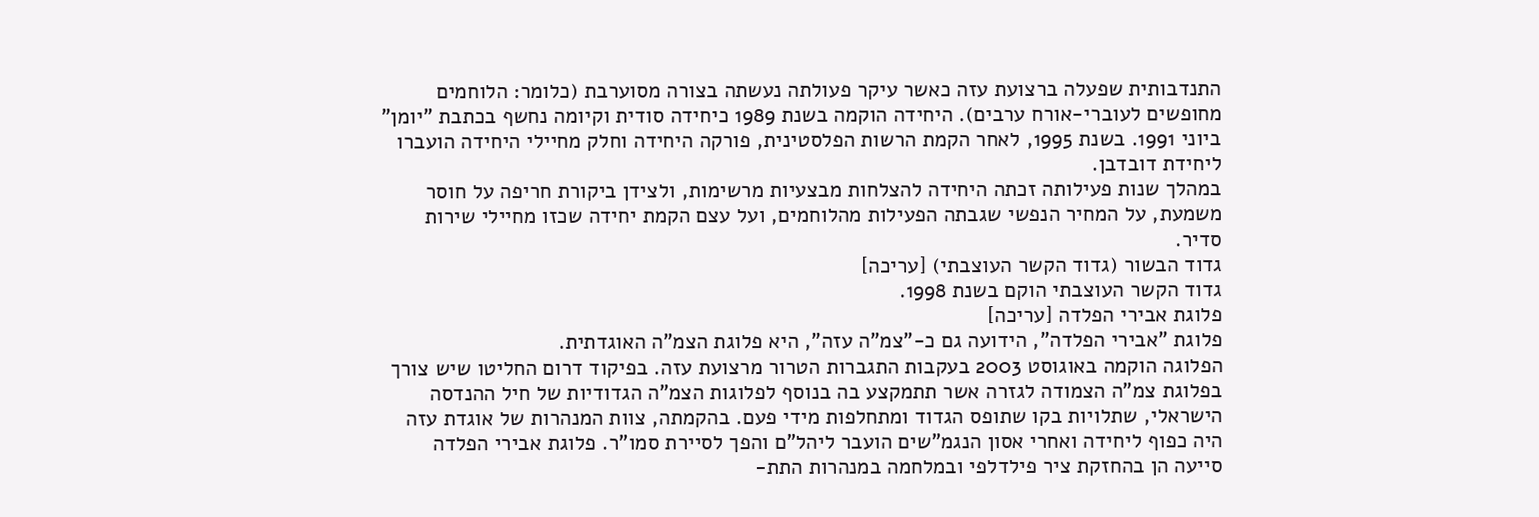התנדבותית שפעלה ברצועת עזה כאשר עיקר פעולתה נעשתה בצורה מסוערבת (כלומר: הלוחמים מחופשים לעוברי-אורח ערבים). היחידה הוקמה בשנת 1989 כיחידה סודית וקיומה נחשף בכתבת "יומן" ביוני 1991. בשנת 1995, לאחר הקמת הרשות הפלסטינית, פורקה היחידה וחלק מחיילי היחידה הועברו ליחידת דובדבן.
במהלך שנות פעילותה זכתה היחידה להצלחות מבצעיות מרשימות, ולצידן ביקורת חריפה על חוסר משמעת, על המחיר הנפשי שגבתה הפעילות מהלוחמים, ועל עצם הקמת יחידה שכזו מחיילי שירות סדיר.
גדוד הבשור (גדוד הקשר העוצבתי) [עריכה]
גדוד הקשר העוצבתי הוקם בשנת 1998.
פלוגת אבירי הפלדה [עריכה]
פלוגת "אבירי הפלדה", הידועה גם כ-"צמ"ה עזה", היא פלוגת הצמ"ה האוגדתית.
הפלוגה הוקמה באוגוסט 2003 בעקבות התגברות הטרור מרצועת עזה. בפיקוד דרום החליטו שיש צורך בפלוגת צמ"ה הצמודה לגזרה אשר תתמקצע בה בנוסף לפלוגות הצמ"ה הגדודיות של חיל ההנדסה הישראלי, שתלויות בקו שתופס הגדוד ומתחלפות מידי פעם. בהקמתה, צוות המנהרות של אוגדת עזה היה כפוף ליחידה ואחרי אסון הנגמ"שים הועבר ליהל"ם והפך לסיירת סמו"ר. פלוגת אבירי הפלדה סייעה הן בהחזקת ציר פילדלפי ובמלחמה במנהרות התת-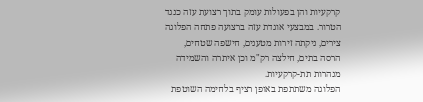קרקעיות והן בפעולות עומק בתוך רצועת עזה כנגד הטרור. במבצעי אוגדת עזה ברצועה פתחה הפלוגה צירים, ניקתה זירות מטענים, חישפה שטחים, הרסה בתים, חילצה רק"מ וכן איתרה והשמידה מנהרות תת-קרקעיות.
הפלוגה משתתפת באופן רציף בלחימה השוטפת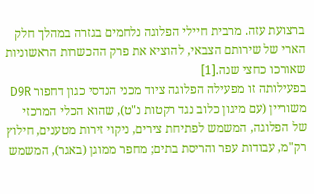ברצועת עזה. מרבית חיילי הפלוגה נלחמים בגזרה במהלך חלק הארי של שירותם הצבאי, להוציא את פרק ההכשרות הראשוניות שאורכו כחצי שנה.[1]
בפעילותה זו מפעילה הפלוגה ציוד מכני הנדסי כגון דחפור D9R משוריין (עם מיגון כלוב נגד רקטות נ"ט), שהוא הכלי המרכזי של הפלוגה, המשמש לפתיחת צירים, ניקוי זירות מטענים, חילוץ רק"מ, עבודות עפר והריסת בתים; מחפר ממוגן (באגר), המשמש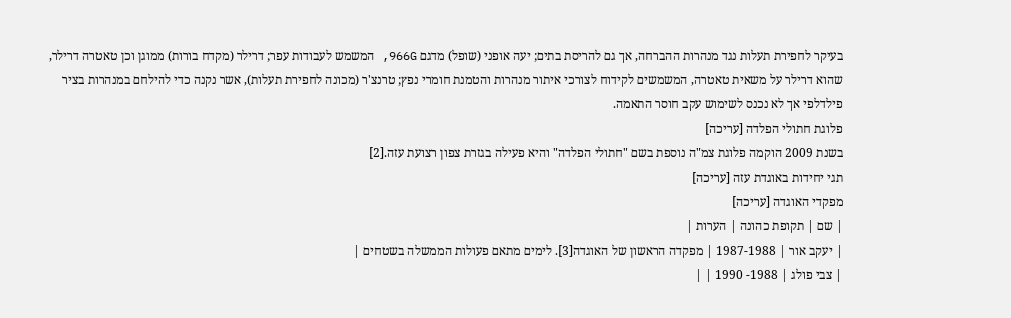בעיקר לחפירת תעלות נגד מנהרות ההברחה, אך גם להריסת בתים; יעה אופני (שופל) מדגם 966G, המשמש לעבודות עפר; דרילר (מקדח בורות) ממוגן וכן טאטרה דרילר, שהוא דרילר על משאית טאטרה, המשמשים לקידוח לצורכי איתור מנהרות והטמנת חומרי נפץ; טרנצ'ר (מכונה לחפירת תעלות), אשר נקנה כדי להילחם במנהרות בציר פילדלפי אך לא נכנס לשימוש עקב חוסר התאמה.
פלוגת חתולי הפלדה [עריכה]
בשנת 2009 הוקמה פלוגת צמ"ה נוספת בשם "חתולי הפלדה" והיא פעילה בגזרת צפון רצועת עזה.[2]
תגי יחידות באוגדת עזה [עריכה]
מפקדי האוגדה [עריכה]
| שם | תקופת כהונה | הערות |
| יעקב אור | 1987-1988 | מפקדה הראשון של האוגדה[3]. לימים מתאם פעולות הממשלה בשטחים |
| צבי פולג | 1988- 1990 | |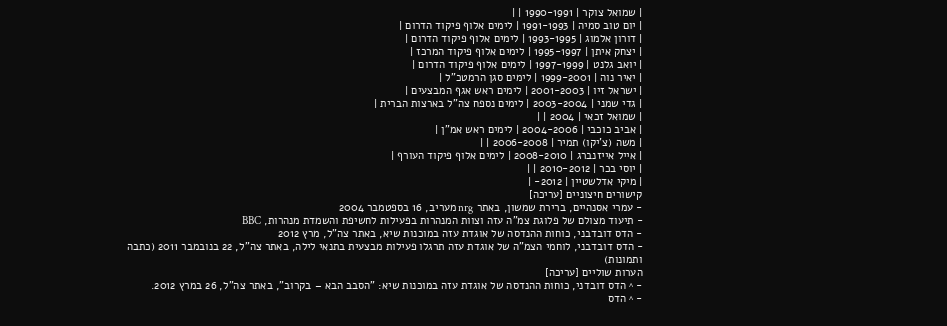| שמואל צוקר | 1990-1991 | |
| יום טוב סמיה | 1991-1993 | לימים אלוף פיקוד הדרום |
| דורון אלמוג | 1993-1995 | לימים אלוף פיקוד הדרום |
| יצחק איתן | 1995-1997 | לימים אלוף פיקוד המרכז |
| יואב גלנט | 1997-1999 | לימים אלוף פיקוד הדרום |
| יאיר נוה | 1999-2001 | לימים סגן הרמטכ"ל |
| ישראל זיו | 2001-2003 | לימים ראש אגף המבצעים |
| גדי שמני | 2003-2004 | לימים נספח צה"ל בארצות הברית |
| שמואל זכאי | 2004 | |
| אביב כוכבי | 2004-2006 | לימים ראש אמ"ן |
| משה (צ'יקו) תמיר | 2006-2008 | |
| אייל אייזנברג | 2008-2010 | לימים אלוף פיקוד העורף |
| יוסי בכר | 2010-2012 | |
| מיקי אדלשטיין | 2012- |
קישורים חיצוניים [עריכה]
- עמרי אסנהיים, ברירת שמשון, באתר nrg מעריב, 16 בספטמבר 2004
- תיעוד מצולם של פלוגת צמ"ה עזה וצוות המנהרות בפעילות לחשיפת והשמדת מנהרות, BBC
- הדס דובדבני, כוחות ההנדסה של אוגדת עזה במוכנות שיא, באתר צה"ל, מרץ 2012
- הדס דובדבני, לוחמי הצמ"ה של אוגדת עזה תרגלו פעילות מבצעית בתנאי לילה, באתר צה"ל, 22 בנובמבר 2011 (כתבה ותמונות)
הערות שוליים [עריכה]
- ^ הדס דובדני, כוחות ההנדסה של אוגדת עזה במוכנות שיא: "הסבב הבא – בקרוב", באתר צה"ל, 26 במרץ 2012.
- ^ הדס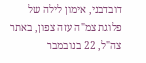דובדבני, אימון לילה של פלוגת צמ"ה עזה צפון, באתר צה"ל, 22 בנובמבר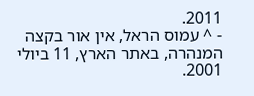2011.
- ^ עמוס הראל, אין אור בקצה המנהרה, באתר הארץ, 11 ביולי 2001.